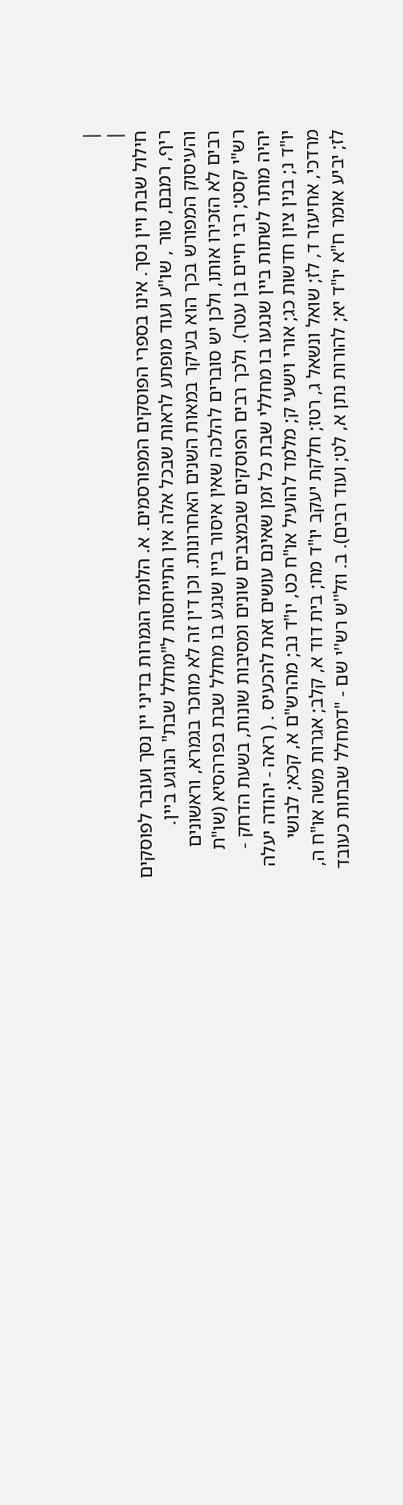|
|
חילול שבת ויין נסך. אינו בספרי הפוסקים המפורסמים. א. הלומד הגמרות בדיני יין נסך ועובר לפוסקים ריף, רמבם, טור , שו''ע ועוד מופתע לראות שבכל אלה אין התייחסות ל"מחלל שבת" הנוגע ביין. והעיסוק המפורש בכך הוא בעיקר במאות השנים האחרונות. וכן דין זה לא מוזכר בגמרא, וראשונים רבים לא הזכירו אותו, ולכן יש סוברים להלכה שאין איסור ביין שנגע בו מחלל שבת בפרהסיא (שו"ת רש"י קסט; רבי חיים בן עטר). ולכך רבים הפוסקים שבמצבים שונים ומסיבות שונות, בשעת הדחק - יהיה מותר לשתות ביין שנגעו בו מחללי שבת כל זמן שאינם עושים זאת להכעיס . ( ראה - יהודה יעלה יו"ד נ; בנין ציון חדשות כג; אורי וישעי ק; מלמד להועיל או"ח כט, יו"ד נב; מהרש"ם א, קכא; לבושי מרדכי, אחיעזר ד, לז; שואל ונשאל ג, רטז; חלקת יעקב יו"ד מח; בית דוד א, קלב; אגרות משה או"ח ה, לז; יביע אומר ח"א יו"ד יא; להורות נתן א, לט; ועוד רבים). ב. וזל''ש רש''י שם - "דמחלל שבתות כעובד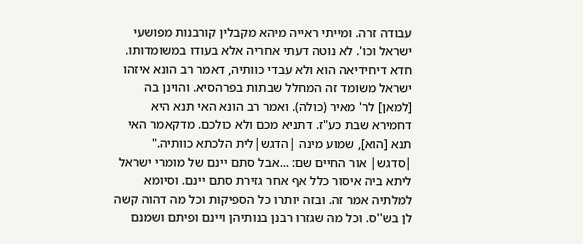עבודה זרה. ומייתי ראייה מיהא מקבלין קורבנות מפושעי ישראל וכו'. לא נוטה דעתי אחריה אלא בעודו במשומדותו. חדא דיחידיאה הוא ולא עבדי כוותיה, דאמר רב הונא איזהו ישראל משומד זה המחלל שבתות בפרהסיא. והוינן בה [למאן] לר' מאיר (כולה). ואמר רב הונא האי תנא היא דחמירא שבת כע"ז. דתניא מכם ולא כולכם. מדקאמר האי תנא [הוא], שמוע מינה |הדגש|לית הלכתא כוותיה." |סדגש| אור החיים שם: ...אבל סתם יינם של מומרי ישראל ליתא ביה איסור כלל אף אחר גזירת סתם יינם. וסיומא למלתיה אמר זה. ובזה יותרו כל הספיקות וכל מה דהוה קשה לן בש''ס. וכל מה שגזרו רבנן בנותיהן ויינם ופיתם ושמנם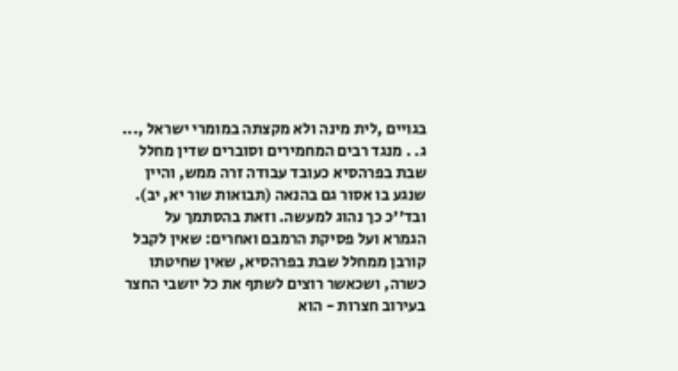בגויים ,לית מינה ולא מקצתה במומרי ישראל ,... ג. . מנגד רבים המחמירים וסוברים שדין מחלל שבת בפרהסיא כעובד עבודה זרה ממש, והיין שנגע בו אסור גם בהנאה (תבואות שור יא, יב). ובד''כ כך נהוג למעשה. וזאת בהסתמך על הגמרא ועל פסיקת הרמבם ואחרים: שאין לקבל קורבן ממחלל שבת בפרהסיא, שאין שחיטתו כשרה, ושכאשר רוצים לשתף את כל יושבי החצר בעירוב חצרות - הוא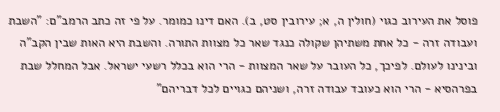פוסל את העירוב כגוי (חולין ה, א; עירובין סט, ב). האם דינו כמומר. על פי זה כתב הרמב"ם: "השבת ועבודה זרה - כל אחת משתיהן שקולה כנגד שאר כל מצוות התורה. והשבת היא האות שבין הקב"ה ובינינו לעולם. לפיכך, כל העובר על שאר המצוות - הרי הוא בכלל רשעי ישראל. אבל המחלל שבת בפרהסיא - הרי הוא כעובד עבודה זרה, ושניהם כגויים לכל דבריהם"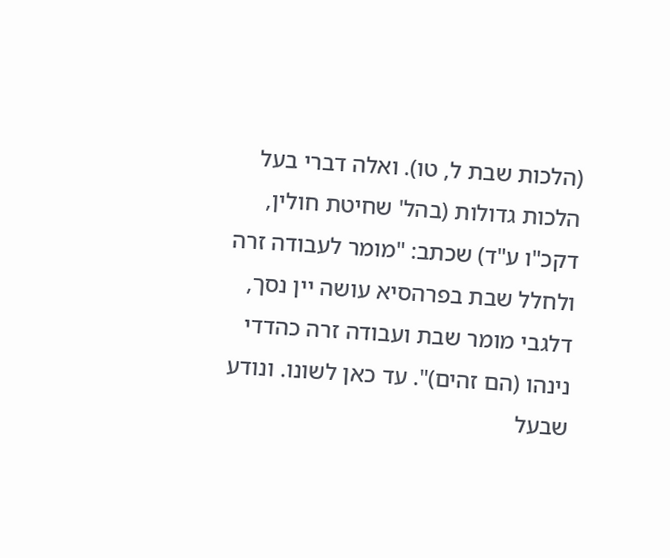(הלכות שבת ל, טו). ואלה דברי בעל הלכות גדולות (בהל' שחיטת חולין, דקכ"ו ע"ד) שכתב: "מומר לעבודה זרה ולחלל שבת בפרהסיא עושה יין נסך, דלגבי מומר שבת ועבודה זרה כהדדי נינהו (הם זהים)". עד כאן לשונו. ונודע שבעל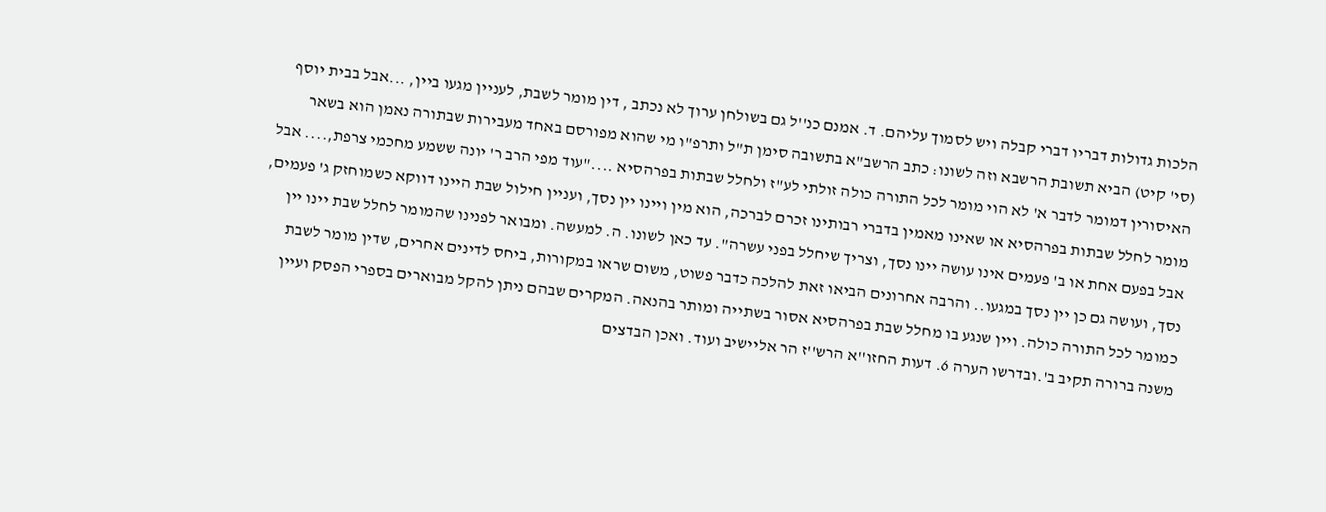הלכות גדולות דבריו דברי קבלה ויש לסמוך עליהם. ד. אמנם כנ''ל גם בשולחן ערוך לא נכתב , דין מומר לשבת, לעניין מגעו ביין, ...אבל בבית יוסף (סי' קיט) הביא תשובת הרשבא וזה לשונו: כתב הרשב"א בתשובה סימן ת"ל ותרפ"ו מי שהוא מפורסם באחד מעבירות שבתורה נאמן הוא בשאר האיסורין דמומר לדבר א' לא הוי מומר לכל התורה כולה זולתי לע"ז ולחלל שבתות בפרהסיא ...."עוד מפי הרב ר' יונה ששמע מחכמי צרפת,.... אבל מומר לחלל שבתות בפרהסיא או שאינו מאמין בדברי רבותינו זכרם לברכה, הוא מין ויינו יין נסך, ועניין חילול שבת היינו דווקא כשמוחזק ג' פעמים, אבל בפעם אחת או ב' פעמים אינו עושה יינו נסך, וצריך שיחלל בפני עשרה". עד כאן לשונו. ה. למעשה. ומבואר לפנינו שהמומר לחלל שבת יינו יין נסך, ועושה גם כן יין נסך במגעו.. והרבה אחרונים הביאו זאת להלכה כדבר פשוט, משום שראו במקורות, ביחס לדינים אחרים, שדין מומר לשבת כמומר לכל התורה כולה. ויין שנגע בו מחלל שבת בפרהסיא אסור בשתייה ומותר בהנאה. המקרים שבהם ניתן להקל מבוארים בספרי הפסק ועיין משנה ברורה תקיב ב'.ובדרשו הערה 6. דעות החזו''א הרש''ז הר אליישיב ועוד. ואכן הבדצים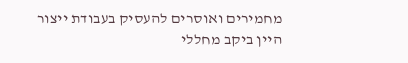מחמירים ואוסרים להעסיק בעבודת ייצור היין ביקב מחללי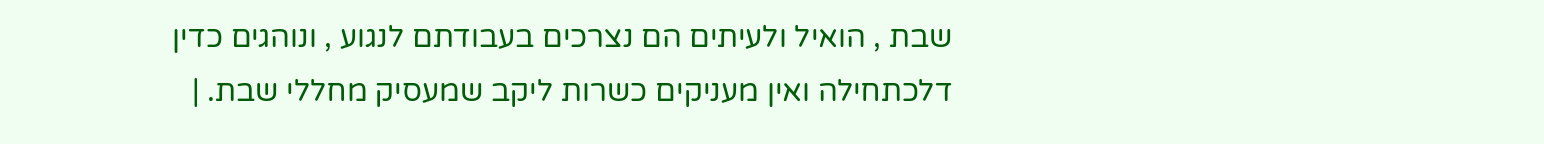שבת , הואיל ולעיתים הם נצרכים בעבודתם לנגוע , ונוהגים כדין דלכתחילה ואין מעניקים כשרות ליקב שמעסיק מחללי שבת. |